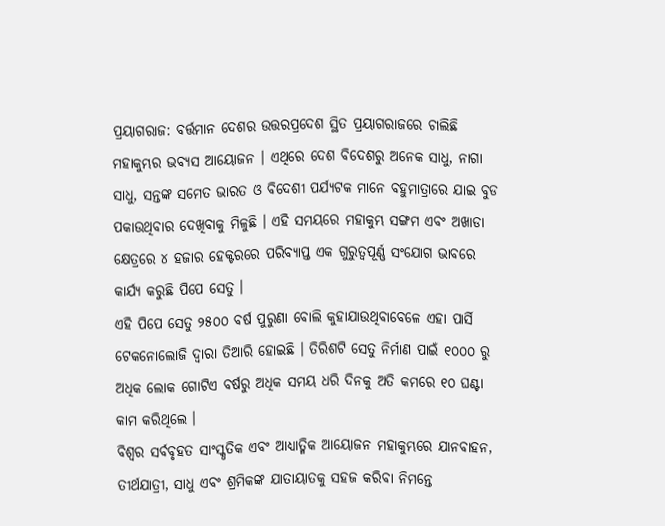ପ୍ରୟାଗରାଜ: ବର୍ତ୍ତମାନ ଦେଶର ଉତ୍ତରପ୍ରଦେଶ ସ୍ଥିତ ପ୍ରୟାଗରାଜରେ ଚାଲିଛି ମହାକୁମ୍ଭର ଭବ୍ୟସ ଆୟୋଜନ । ଏଥିରେ ଦେଶ ବିଦେଶରୁ ଅନେକ ସାଧୁ, ନାଗା ସାଧୁ, ସନ୍ତଙ୍କ ସମେତ ଭାରତ ଓ ବିଦେଶୀ ପର୍ଯ୍ୟଟକ ମାନେ ବହୁମାତ୍ରାରେ ଯାଇ ବୁଡ ପକାଉଥିବାର ଦେଖିବାକୁ ମିଳୁଛି । ଏହି ସମୟରେ ମହାକୁମ୍ଭ ସଙ୍ଗମ ଏବଂ ଅଖାଡା କ୍ଷେତ୍ରରେ ୪ ହଜାର ହେକ୍ଟରରେ ପରିବ୍ୟାପ୍ତ ଏକ ଗୁରୁତ୍ୱପୂର୍ଣ୍ଣ ସଂଯୋଗ ଭାବରେ କାର୍ଯ୍ୟ କରୁଛି ପିପେ ସେତୁ ।
ଏହି ପିପେ ସେତୁ ୨୫୦୦ ବର୍ଷ ପୁରୁଣା ବୋଲି କୁହାଯାଉଥିବାବେଳେ ଏହା ପାର୍ସି ଟେକନୋଲୋଜି ଦ୍ୱାରା ତିଆରି ହୋଇଛି । ତିରିଶଟି ସେତୁ ନିର୍ମାଣ ପାଇଁ ୧୦୦୦ ରୁ ଅଧିକ ଲୋକ ଗୋଟିଏ ବର୍ଷରୁ ଅଧିକ ସମୟ ଧରି ଦିନକୁ ଅତି କମରେ ୧୦ ଘଣ୍ଟା କାମ କରିଥିଲେ ।
ବିଶ୍ୱର ସର୍ବବୃହତ ସାଂସ୍କୃତିକ ଏବଂ ଆଧ୍ୟାତ୍ମିକ ଆୟୋଜନ ମହାକୁମ୍ଭରେ ଯାନବାହନ, ତୀର୍ଥଯାତ୍ରୀ, ସାଧୁ ଏବଂ ଶ୍ରମିକଙ୍କ ଯାତାୟାତକୁ ସହଜ କରିବା ନିମନ୍ତେ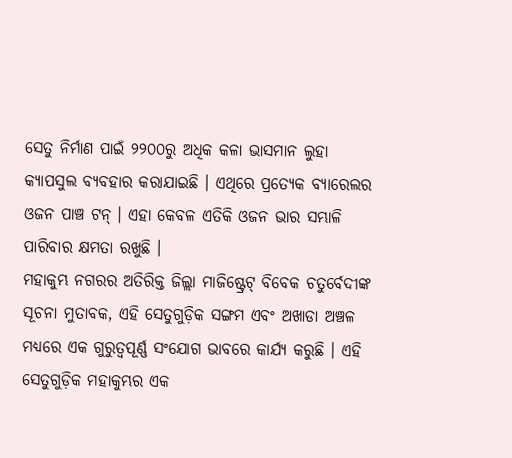ସେତୁ ନିର୍ମାଣ ପାଇଁ ୨୨୦୦ରୁ ଅଧିକ କଳା ଭାସମାନ ଲୁହା କ୍ୟାପସୁଲ ବ୍ୟବହାର କରାଯାଇଛି । ଏଥିରେ ପ୍ରତ୍ୟେକ ବ୍ୟାରେଲର ଓଜନ ପାଞ୍ଚ ଟନ୍ । ଏହା କେବଳ ଏତିକି ଓଜନ ଭାର ସମ୍ଭାଳି ପାରିବାର କ୍ଷମତା ରଖୁଛି ।
ମହାକୁମ୍ଭ ନଗରର ଅତିରିକ୍ତ ଜିଲ୍ଲା ମାଜିଷ୍ଟ୍ରେଟ୍ ବିବେକ ଚତୁର୍ବେଦୀଙ୍କ ସୂଚନା ମୁତାବକ, ଏହି ସେତୁଗୁଡ଼ିକ ସଙ୍ଗମ ଏବଂ ଅଖାଡା ଅଞ୍ଚଳ ମଧ୍ୟରେ ଏକ ଗୁରୁତ୍ୱପୂର୍ଣ୍ଣ ସଂଯୋଗ ଭାବରେ କାର୍ଯ୍ୟ କରୁଛି । ଏହି ସେତୁଗୁଡ଼ିକ ମହାକୁମ୍ଭର ଏକ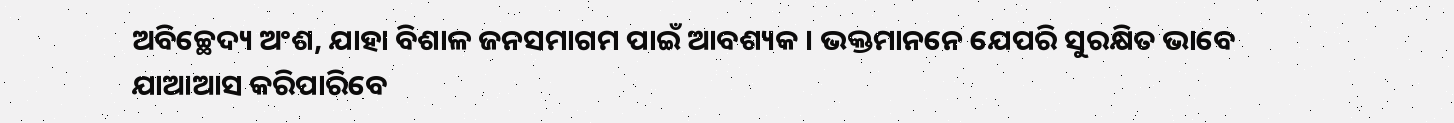ଅବିଚ୍ଛେଦ୍ୟ ଅଂଶ, ଯାହା ବିଶାଳ ଜନସମାଗମ ପାଇଁ ଆବଶ୍ୟକ । ଭକ୍ତମାନନେ ଯେପରି ସୁରକ୍ଷିତ ଭାବେ ଯାଆଆସ କରିପାରିବେ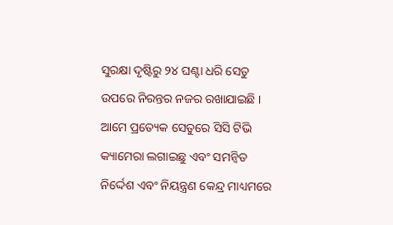ସୁରକ୍ଷା ଦୃଷ୍ଟିରୁ ୨୪ ଘଣ୍ଟା ଧରି ସେତୁ ଉପରେ ନିରନ୍ତର ନଜର ରଖାଯାଇଛି । ଆମେ ପ୍ରତ୍ୟେକ ସେତୁରେ ସିସି ଟିଭି କ୍ୟାମେରା ଲଗାଇଛୁ ଏବଂ ସମନ୍ୱିତ ନିର୍ଦ୍ଦେଶ ଏବଂ ନିୟନ୍ତ୍ରଣ କେନ୍ଦ୍ର ମାଧ୍ୟମରେ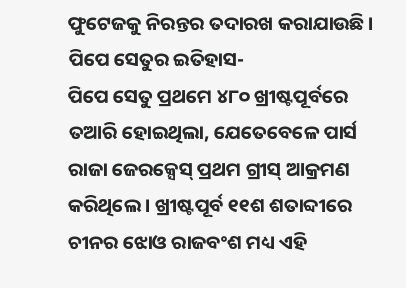ଫୁଟେଜକୁ ନିରନ୍ତର ତଦାରଖ କରାଯାଉଛି ।
ପିପେ ସେତୁର ଇତିହାସ-
ପିପେ ସେତୁ ପ୍ରଥମେ ୪୮୦ ଖ୍ରୀଷ୍ଟପୂର୍ବରେ ତଆରି ହୋଇଥିଲା, ଯେତେବେଳେ ପାର୍ସ ରାଜା ଜେରକ୍ସେସ୍ ପ୍ରଥମ ଗ୍ରୀସ୍ ଆକ୍ରମଣ କରିଥିଲେ । ଖ୍ରୀଷ୍ଟପୂର୍ବ ୧୧ଶ ଶତାବ୍ଦୀରେ ଚୀନର ଝୋଓ ରାଜବଂଶ ମଧ୍ୟ ଏହି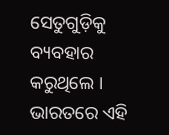ସେତୁଗୁଡ଼ିକୁ ବ୍ୟବହାର କରୁଥିଲେ । ଭାରତରେ ଏହି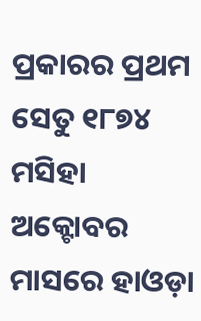ପ୍ରକାରର ପ୍ରଥମ ସେତୁ ୧୮୭୪ ମସିହା ଅକ୍ଟୋବର ମାସରେ ହାଓଡ଼ା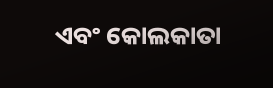ଏବଂ କୋଲକାତା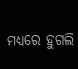ମଧ୍ୟରେ ହୁଗଲି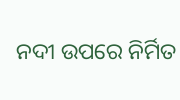ନଦୀ ଉପରେ ନିର୍ମିତ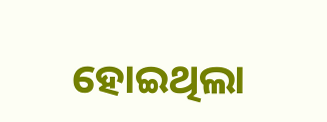ହୋଇଥିଲା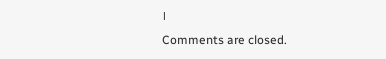।
Comments are closed.